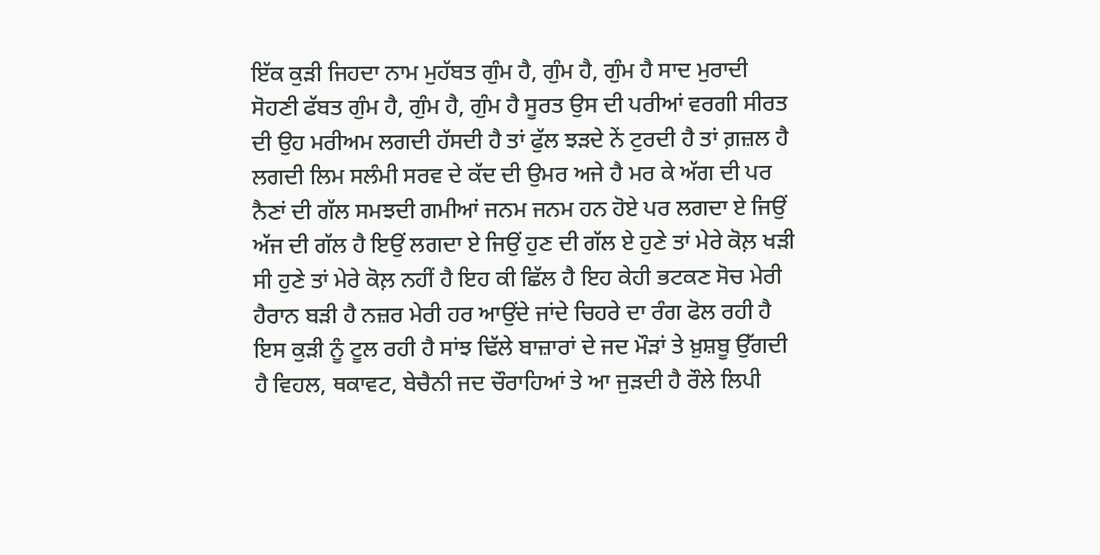ਇੱਕ ਕੁੜੀ ਜਿਹਦਾ ਨਾਮ ਮੁਹੱਬਤ ਗੁੰਮ ਹੈ, ਗੁੰਮ ਹੈ, ਗੁੰਮ ਹੈ ਸਾਦ ਮੁਰਾਦੀ ਸੋਹਣੀ ਫੱਬਤ ਗੁੰਮ ਹੈ, ਗੁੰਮ ਹੈ, ਗੁੰਮ ਹੈ ਸੂਰਤ ਉਸ ਦੀ ਪਰੀਆਂ ਵਰਗੀ ਸੀਰਤ ਦੀ ਉਹ ਮਰੀਅਮ ਲਗਦੀ ਹੱਸਦੀ ਹੈ ਤਾਂ ਫੁੱਲ ਝੜਦੇ ਨੇਂ ਟੁਰਦੀ ਹੈ ਤਾਂ ਗ਼ਜ਼ਲ ਹੈ ਲਗਦੀ ਲਿਮ ਸਲੰਮੀ ਸਰਵ ਦੇ ਕੱਦ ਦੀ ਉਮਰ ਅਜੇ ਹੈ ਮਰ ਕੇ ਅੱਗ ਦੀ ਪਰ ਨੈਣਾਂ ਦੀ ਗੱਲ ਸਮਝਦੀ ਗਮੀਆਂ ਜਨਮ ਜਨਮ ਹਨ ਹੋਏ ਪਰ ਲਗਦਾ ਏ ਜਿਉਂ ਅੱਜ ਦੀ ਗੱਲ ਹੈ ਇਉਂ ਲਗਦਾ ਏ ਜਿਉਂ ਹੁਣ ਦੀ ਗੱਲ ਏ ਹੁਣੇ ਤਾਂ ਮੇਰੇ ਕੋਲ਼ ਖੜੀ ਸੀ ਹੁਣੇ ਤਾਂ ਮੇਰੇ ਕੋਲ਼ ਨਹੀਂ ਹੈ ਇਹ ਕੀ ਛਿੱਲ ਹੈ ਇਹ ਕੇਹੀ ਭਟਕਣ ਸੋਚ ਮੇਰੀ ਹੈਰਾਨ ਬੜੀ ਹੈ ਨਜ਼ਰ ਮੇਰੀ ਹਰ ਆਉਂਦੇ ਜਾਂਦੇ ਚਿਹਰੇ ਦਾ ਰੰਗ ਫੋਲ ਰਹੀ ਹੈ ਇਸ ਕੁੜੀ ਨੂੰ ਟੂਲ ਰਹੀ ਹੈ ਸਾਂਝ ਢਿੱਲੇ ਬਾਜ਼ਾਰਾਂ ਦੇ ਜਦ ਮੌੜਾਂ ਤੇ ਖ਼ੁਸ਼ਬੂ ਉੱਗਦੀ ਹੈ ਵਿਹਲ, ਥਕਾਵਟ, ਬੇਚੈਨੀ ਜਦ ਚੌਰਾਹਿਆਂ ਤੇ ਆ ਜੁੜਦੀ ਹੈ ਰੌਲੇ ਲਿਪੀ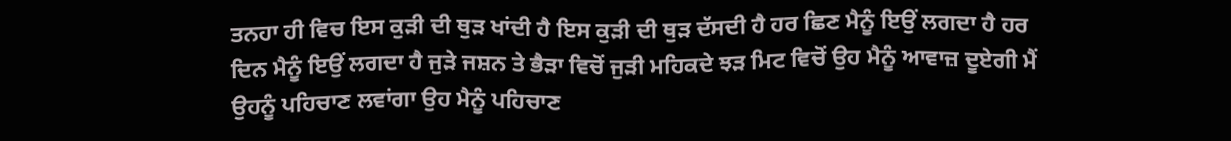ਤਨਹਾ ਹੀ ਵਿਚ ਇਸ ਕੁੜੀ ਦੀ ਥੁੜ ਖਾਂਦੀ ਹੈ ਇਸ ਕੁੜੀ ਦੀ ਥੁੜ ਦੱਸਦੀ ਹੈ ਹਰ ਛਿਣ ਮੈਨੂੰ ਇਉਂ ਲਗਦਾ ਹੈ ਹਰ ਦਿਨ ਮੈਨੂੰ ਇਉਂ ਲਗਦਾ ਹੈ ਜੁੜੇ ਜਸ਼ਨ ਤੇ ਭੈੜਾ ਵਿਚੋਂ ਜੁੜੀ ਮਹਿਕਦੇ ਝੜ ਮਿਟ ਵਿਚੋਂ ਉਹ ਮੈਨੂੰ ਆਵਾਜ਼ ਦੂਏਗੀ ਮੈਂ ਉਹਨੂੰ ਪਹਿਚਾਣ ਲਵਾਂਗਾ ਉਹ ਮੈਨੂੰ ਪਹਿਚਾਣ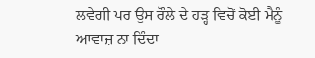ਲਵੇਗੀ ਪਰ ਉਸ ਰੌਲੇ ਦੇ ਹੜ੍ਹ ਵਿਚੋਂ ਕੋਈ ਮੈਨੂੰ ਆਵਾਜ਼ ਨਾ ਦਿੰਦਾ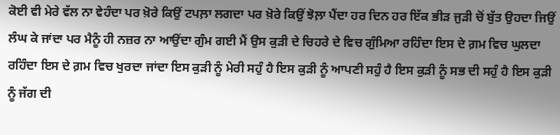ਕੋਈ ਵੀ ਮੇਰੇ ਵੱਲ ਨਾ ਵੇਹੰਦਾ ਪਰ ਖ਼ੋਰੇ ਕਿਉਂ ਟਪਲ਼ਾ ਲਗਦਾ ਪਰ ਖ਼ੋਰੇ ਕਿਉਂ ਝੋਲ਼ਾ ਪੈਂਦਾ ਹਰ ਦਿਨ ਹਰ ਇੱਕ ਭੀੜ ਜੁੜੀ ਚੋਂ ਬੁੱਤ ਉਹਦਾ ਜਿਉਂ ਲੰਘ ਕੇ ਜਾਂਦਾ ਪਰ ਮੈਨੂੰ ਹੀ ਨਜ਼ਰ ਨਾ ਆਉਂਦਾ ਗੁੰਮ ਗਈ ਮੈਂ ਉਸ ਕੁੜੀ ਦੇ ਚਿਹਰੇ ਦੇ ਵਿਚ ਗੁੰਮਿਆ ਰਹਿੰਦਾ ਇਸ ਦੇ ਗ਼ਮ ਵਿਚ ਘੁਲਦਾ ਰਹਿੰਦਾ ਇਸ ਦੇ ਗ਼ਮ ਵਿਚ ਖੁਰਦਾ ਜਾਂਦਾ ਇਸ ਕੁੜੀ ਨੂੰ ਮੇਰੀ ਸਹੁੰ ਹੈ ਇਸ ਕੁੜੀ ਨੂੰ ਆਪਣੀ ਸਹੁੰ ਹੈ ਇਸ ਕੁੜੀ ਨੂੰ ਸਭ ਦੀ ਸਹੁੰ ਹੈ ਇਸ ਕੁੜੀ ਨੂੰ ਜੱਗ ਦੀ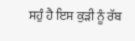ਸਹੁੰ ਹੈ ਇਸ ਕੁੜੀ ਨੂੰ ਰੱਬ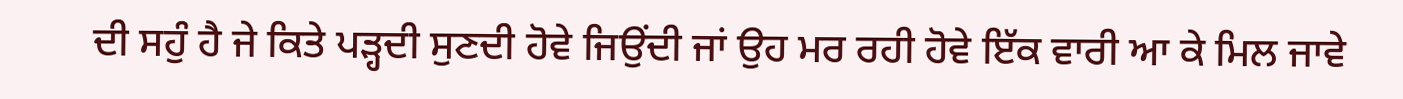ਦੀ ਸਹੁੰ ਹੈ ਜੇ ਕਿਤੇ ਪੜ੍ਹਦੀ ਸੁਣਦੀ ਹੋਵੇ ਜਿਉਂਦੀ ਜਾਂ ਉਹ ਮਰ ਰਹੀ ਹੋਵੇ ਇੱਕ ਵਾਰੀ ਆ ਕੇ ਮਿਲ ਜਾਵੇ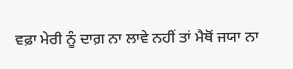ਵਫ਼ਾ ਮੇਰੀ ਨੂੰ ਦਾਗ਼ ਨਾ ਲਾਵੇ ਨਹੀਂ ਤਾਂ ਮੈਥੋਂ ਜਯਾ ਨਾ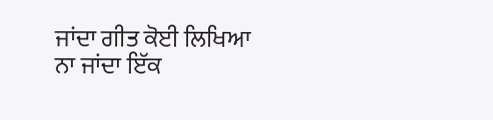ਜਾਂਦਾ ਗੀਤ ਕੋਈ ਲਿਖਿਆ ਨਾ ਜਾਂਦਾ ਇੱਕ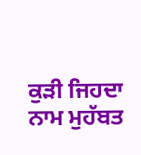ਕੁੜੀ ਜਿਹਦਾ ਨਾਮ ਮੁਹੱਬਤ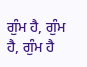ਗੁੰਮ ਹੈ, ਗੁੰਮ ਹੈ, ਗੁੰਮ ਹੈ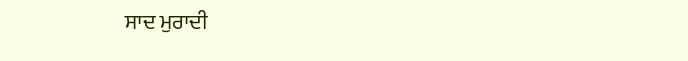ਸਾਦ ਮੁਰਾਦੀ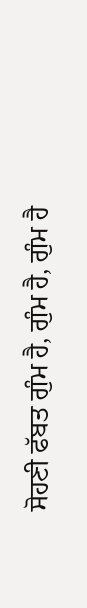ਸੋਹਣੀ ਫੱਬਤ ਗੁੰਮ ਹੈ, ਗੁੰਮ ਹੈ, ਗੁੰਮ ਹੈ